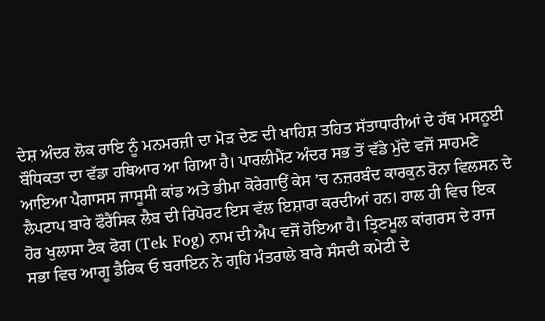ਦੇਸ਼ ਅੰਦਰ ਲੋਕ ਰਾਇ ਨੂੰ ਮਨਮਰਜ਼ੀ ਦਾ ਮੋੜ ਦੇਣ ਦੀ ਖਾਹਿਸ਼ ਤਹਿਤ ਸੱਤਾਧਾਰੀਆਂ ਦੇ ਹੱਥ ਮਸਨੂਈ ਬੌਧਿਕਤਾ ਦਾ ਵੱਡਾ ਹਥਿਆਰ ਆ ਗਿਆ ਹੈ। ਪਾਰਲੀਮੈਂਟ ਅੰਦਰ ਸਭ ਤੋਂ ਵੱਡੇ ਮੁੱਦੇ ਵਜੋਂ ਸਾਹਮਣੇ ਆਇਆ ਪੈਗਾਸਸ ਜਾਸੂਸੀ ਕਾਂਡ ਅਤੇ ਭੀਮਾ ਕੋਰੇਗਾਉਂ ਕੇਸ ’ਚ ਨਜ਼ਰਬੰਦ ਕਾਰਕੁਨ ਰੋਨਾ ਵਿਲਸਨ ਦੇ ਲੈਪਟਾਪ ਬਾਰੇ ਫੌਰੈਂਸਿਕ ਲੈਬ ਦੀ ਰਿਪੋਰਟ ਇਸ ਵੱਲ ਇਸ਼ਾਰਾ ਕਰਦੀਆਂ ਹਨ। ਹਾਲ ਹੀ ਵਿਚ ਇਕ ਹੋਰ ਖੁਲਾਸਾ ਟੈਕ ਫੋਗ (Tek Fog) ਨਾਮ ਦੀ ਐਪ ਵਜੋਂ ਹੋਇਆ ਹੈ। ਤ੍ਰਿਣਮੂਲ ਕਾਂਗਰਸ ਦੇ ਰਾਜ ਸਭਾ ਵਿਚ ਆਗੂ ਡੈਰਿਕ ਓ ਬਰਾਇਨ ਨੇ ਗ੍ਰਹਿ ਮੰਤਰਾਲੇ ਬਾਰੇ ਸੰਸਦੀ ਕਮੇਟੀ ਦੇ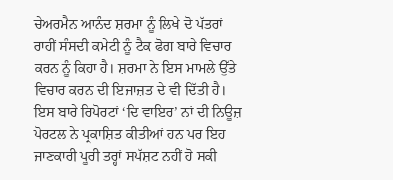ਚੇਅਰਮੈਨ ਆਨੰਦ ਸ਼ਰਮਾ ਨੂੰ ਲਿਖੇ ਦੋ ਪੱਤਰਾਂ ਰਾਹੀਂ ਸੰਸਦੀ ਕਮੇਟੀ ਨੂੰ ਟੈਕ ਫੋਗ ਬਾਰੇ ਵਿਚਾਰ ਕਰਨ ਨੂੰ ਕਿਹਾ ਹੈ। ਸ਼ਰਮਾ ਨੇ ਇਸ ਮਾਮਲੇ ਉੱਤੇ ਵਿਚਾਰ ਕਰਨ ਦੀ ਇਜਾਜ਼ਤ ਦੇ ਵੀ ਦਿੱਤੀ ਹੈ। ਇਸ ਬਾਰੇ ਰਿਪੋਰਟਾਂ ‘ਦਿ ਵਾਇਰ’ ਨਾਂ ਦੀ ਨਿਊਜ਼ ਪੋਰਟਲ ਨੇ ਪ੍ਰਕਾਸ਼ਿਤ ਕੀਤੀਆਂ ਹਨ ਪਰ ਇਹ ਜਾਣਕਾਰੀ ਪੂਰੀ ਤਰ੍ਹਾਂ ਸਪੱਸ਼ਟ ਨਹੀਂ ਹੋ ਸਕੀ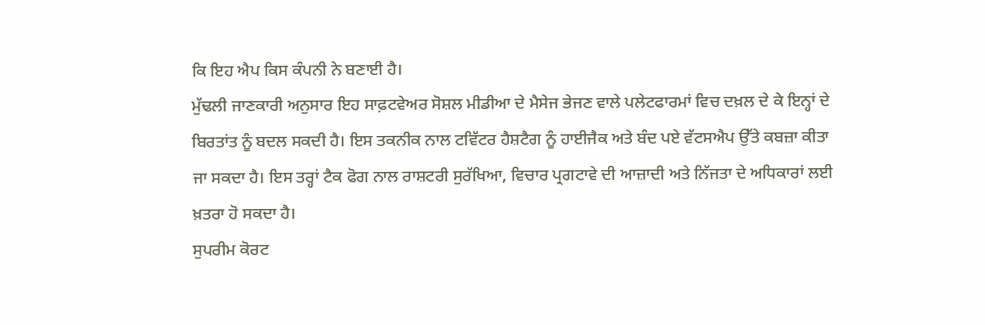ਕਿ ਇਹ ਐਪ ਕਿਸ ਕੰਪਨੀ ਨੇ ਬਣਾਈ ਹੈ।
ਮੁੱਢਲੀ ਜਾਣਕਾਰੀ ਅਨੁਸਾਰ ਇਹ ਸਾਫ਼ਟਵੇਅਰ ਸੋਸ਼ਲ ਮੀਡੀਆ ਦੇ ਮੈਸੇਜ ਭੇਜਣ ਵਾਲੇ ਪਲੇਟਫਾਰਮਾਂ ਵਿਚ ਦਖ਼ਲ ਦੇ ਕੇ ਇਨ੍ਹਾਂ ਦੇ ਬਿਰਤਾਂਤ ਨੂੰ ਬਦਲ ਸਕਦੀ ਹੈ। ਇਸ ਤਕਨੀਕ ਨਾਲ ਟਵਿੱਟਰ ਹੈਸ਼ਟੈਗ ਨੂੰ ਹਾਈਜੈਕ ਅਤੇ ਬੰਦ ਪਏ ਵੱਟਸਐਪ ਉੱਤੇ ਕਬਜ਼ਾ ਕੀਤਾ ਜਾ ਸਕਦਾ ਹੈ। ਇਸ ਤਰ੍ਹਾਂ ਟੈਕ ਫੋਗ ਨਾਲ ਰਾਸ਼ਟਰੀ ਸੁਰੱਖਿਆ, ਵਿਚਾਰ ਪ੍ਰਗਟਾਵੇ ਦੀ ਆਜ਼ਾਦੀ ਅਤੇ ਨਿੱਜਤਾ ਦੇ ਅਧਿਕਾਰਾਂ ਲਈ ਖ਼ਤਰਾ ਹੋ ਸਕਦਾ ਹੈ।
ਸੁਪਰੀਮ ਕੋਰਟ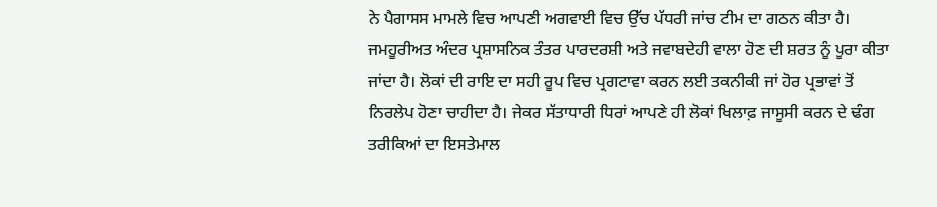ਨੇ ਪੈਗਾਸਸ ਮਾਮਲੇ ਵਿਚ ਆਪਣੀ ਅਗਵਾਈ ਵਿਚ ਉੱਚ ਪੱਧਰੀ ਜਾਂਚ ਟੀਮ ਦਾ ਗਠਨ ਕੀਤਾ ਹੈ। ਜਮਹੂਰੀਅਤ ਅੰਦਰ ਪ੍ਰਸ਼ਾਸਨਿਕ ਤੰਤਰ ਪਾਰਦਰਸ਼ੀ ਅਤੇ ਜਵਾਬਦੇਹੀ ਵਾਲਾ ਹੋਣ ਦੀ ਸ਼ਰਤ ਨੂੰ ਪੂਰਾ ਕੀਤਾ ਜਾਂਦਾ ਹੈ। ਲੋਕਾਂ ਦੀ ਰਾਇ ਦਾ ਸਹੀ ਰੂਪ ਵਿਚ ਪ੍ਰਗਟਾਵਾ ਕਰਨ ਲਈ ਤਕਨੀਕੀ ਜਾਂ ਹੋਰ ਪ੍ਰਭਾਵਾਂ ਤੋਂ ਨਿਰਲੇਪ ਹੋਣਾ ਚਾਹੀਦਾ ਹੈ। ਜੇਕਰ ਸੱਤਾਧਾਰੀ ਧਿਰਾਂ ਆਪਣੇ ਹੀ ਲੋਕਾਂ ਖਿਲਾਫ਼ ਜਾਸੂਸੀ ਕਰਨ ਦੇ ਢੰਗ ਤਰੀਕਿਆਂ ਦਾ ਇਸਤੇਮਾਲ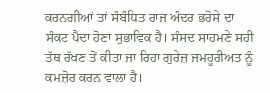ਕਰਨਗੀਆਂ ਤਾਂ ਸੰਬੰਧਿਤ ਰਾਜ ਅੰਦਰ ਭਰੋਸੇ ਦਾ ਸੰਕਟ ਪੈਦਾ ਹੋਣਾ ਸੁਭਾਵਿਕ ਹੈ। ਸੰਸਦ ਸਾਹਮਣੇ ਸਹੀ ਤੱਥ ਰੱਖਣ ਤੋਂ ਕੀਤਾ ਜਾ ਰਿਹਾ ਗੁਰੇਜ਼ ਜਮਹੂਰੀਅਤ ਨੂੰ ਕਮਜ਼ੋਰ ਕਰਨ ਵਾਲਾ ਹੈ।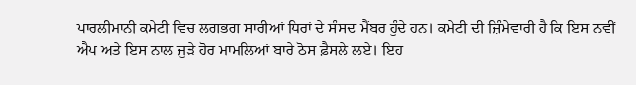ਪਾਰਲੀਮਾਨੀ ਕਮੇਟੀ ਵਿਚ ਲਗਭਗ ਸਾਰੀਆਂ ਧਿਰਾਂ ਦੇ ਸੰਸਦ ਮੈਂਬਰ ਹੁੰਦੇ ਹਨ। ਕਮੇਟੀ ਦੀ ਜ਼ਿੰਮੇਵਾਰੀ ਹੈ ਕਿ ਇਸ ਨਵੀਂ ਐਪ ਅਤੇ ਇਸ ਨਾਲ ਜੁੜੇ ਹੋਰ ਮਾਮਲਿਆਂ ਬਾਰੇ ਠੋਸ ਫ਼ੈਸਲੇ ਲਏ। ਇਹ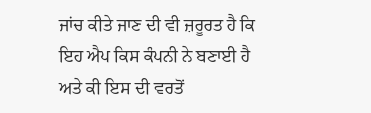ਜਾਂਚ ਕੀਤੇ ਜਾਣ ਦੀ ਵੀ ਜ਼ਰੂਰਤ ਹੈ ਕਿ ਇਹ ਐਪ ਕਿਸ ਕੰਪਨੀ ਨੇ ਬਣਾਈ ਹੈ ਅਤੇ ਕੀ ਇਸ ਦੀ ਵਰਤੋਂ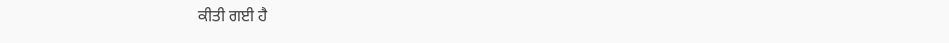ਕੀਤੀ ਗਈ ਹੈ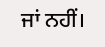ਜਾਂ ਨਹੀਂ।